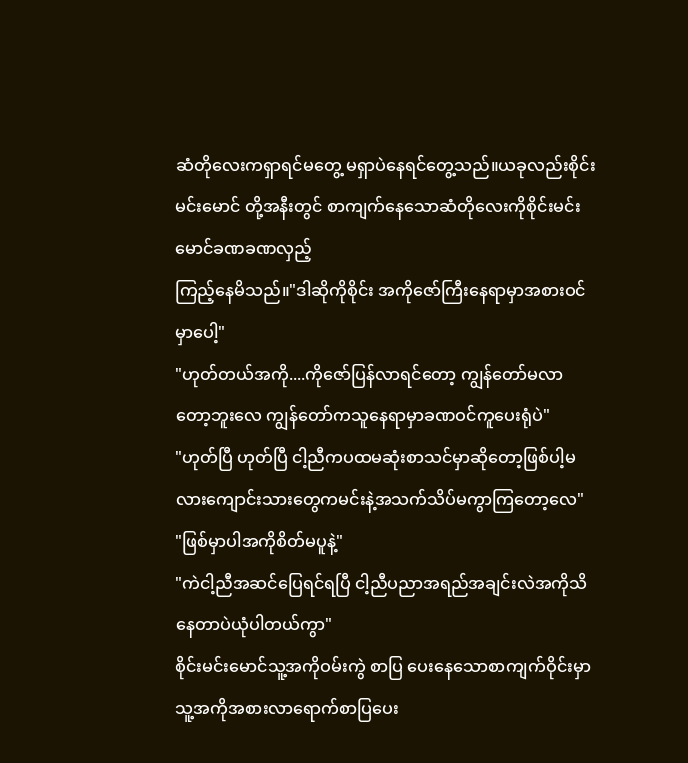ဆံတိုလေးကရှာရင်မတွေ့ မရှာပဲနေရင်တွေ့သည်။ယခုလည်းစိုင်းမင်းမောင် တို့အနီးတွင် စာကျက်နေသောဆံတိုလေးကိုစိုင်းမင်းမောင်ခဏခဏလှည့်
ကြည့်နေမိသည်။"ဒါဆိုကိုစိုင်း အကိုဇော်ကြီးနေရာမှာအစားဝင်မှာပေါ့"
"ဟုတ်တယ်အကို....ကိုဇော်ပြန်လာရင်တော့ ကျွန်တော်မလာတော့ဘူးလေ ကျွန်တော်ကသူနေရာမှာခဏဝင်ကူပေးရုံပဲ"
"ဟုတ်ပြီ ဟုတ်ပြီ ငါ့ညီကပထမဆုံးစာသင်မှာဆိုတော့ဖြစ်ပါ့မလားကျောင်းသားတွေကမင်းနဲ့အသက်သိပ်မကွာကြတော့လေ"
"ဖြစ်မှာပါအကိုစိတ်မပူနဲ့"
"ကဲငါ့ညီအဆင်ပြေရင်ရပြီ ငါ့ညီပညာအရည်အချင်းလဲအကိုသိနေတာပဲယုံပါတယ်ကွာ"
စိုင်းမင်းမောင်သူ့အကိုဝမ်းကွဲ စာပြ ပေးနေသောစာကျက်ဝိုင်းမှာ သူ့အကိုအစားလာရောက်စာပြပေး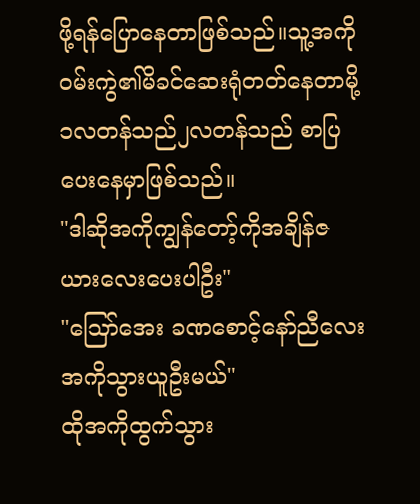ဖို့ရန်ပြောနေတာဖြစ်သည်။သူ့အကိုဝမ်းကွဲ၏မိခင်ဆေးရုံတတ်နေတာမို့ ၁လတန်သည်၂လတန်သည် စာပြပေးနေမှာဖြစ်သည်။
"ဒါဆိုအကိုကျွန်တော့်ကိုအချိန်ဇယားလေးပေးပါဦး"
"ဪအေး ခဏစောင့်နော်ညီလေး အကိုသွားယူဦးမယ်"
ထိုအကိုထွက်သွား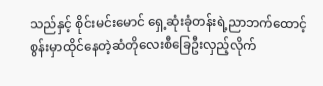သည်နှင့် စိုင်းမင်းမောင် ရှေ့ဆုံးခုံတန်းရဲ့ညာဘက်ထောင့်စွန်းမှာထိုင်နေတဲ့ဆံတိုလေးစီခြေဦးလှည့်လိုက်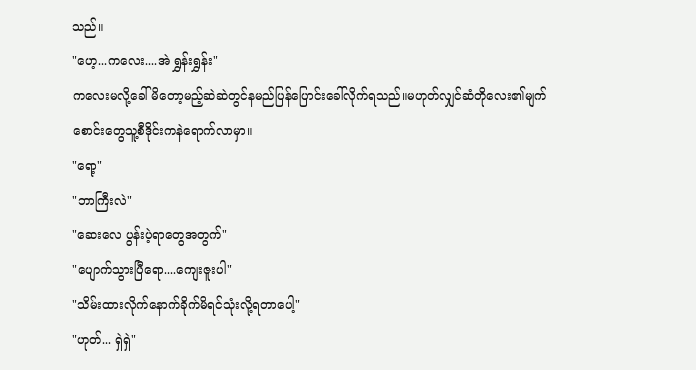သည်။
"ဟေ့...ကလေး....အဲ ရွှန်းရွှန်း"
ကလေးမလို့ခေါ်မိတော့မည့်ဆဲဆဲတွင်နမည်ပြန်ပြောင်းခေါ်လိုက်ရသည်။မဟုတ်လျှင်ဆံတိုလေး၏မျက်စောင်းတွေသူ့စီဒိုင်းကနဲရောက်လာမှာ။
"ရော့"
"ဘာကြီးလဲ"
"ဆေးလေ ပွန်းပဲ့ရာတွေအတွက်"
"ပျောက်သွားပြီရော....ကျေးဇူးပါ"
"သိမ်းထားလိုက်နောက်ခိုက်မိရင်သုံးလို့ရတာပေါ့"
"ဟုတ်... ရှဲရှဲ"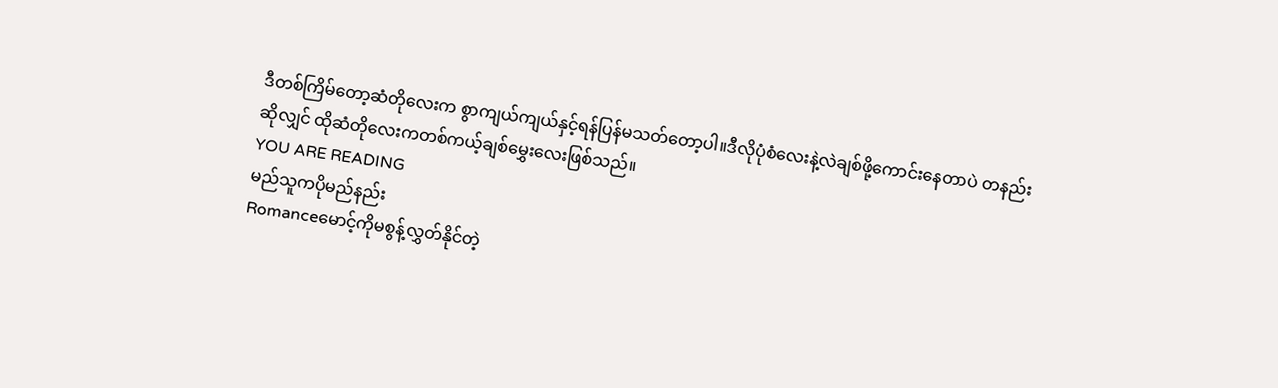ဒီတစ်ကြိမ်တော့ဆံတိုလေးက စွာကျယ်ကျယ်နှင့်ရန်ပြန်မသတ်တော့ပါ။ဒီလိုပုံစံလေးနဲ့လဲချစ်ဖို့ကောင်းနေတာပဲ တနည်းဆိုလျှင် ထိုဆံတိုလေးကတစ်ကယ့်ချစ်မွှေးလေးဖြစ်သည်။
YOU ARE READING
မည်သူကပိုမည်နည်း
Romanceမောင့်ကိုမစွန့်လွှတ်နိုင်တဲ့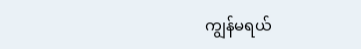ကျွန်မရယ်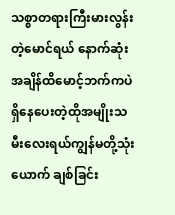သစ္စာတရားကြီးမားလွန်းတဲ့မောင်ရယ် နောက်ဆုံးအချိန်ထိမောင့်ဘက်ကပဲရှိနေပေးတဲ့ထိုအမျိုးသမီးလေးရယ်ကျွန်မတို့သုံးယောက် ချစ်ခြင်း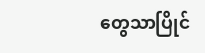တွေသာပြိုင်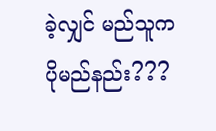ခဲ့လျှင် မည်သူကပိုမည်နည်း???